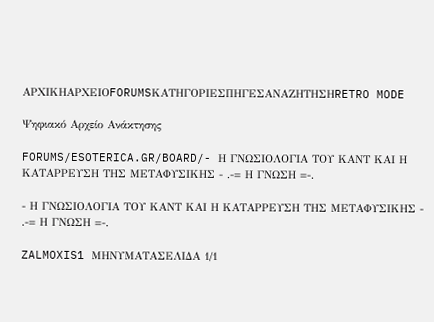ΑΡΧΙΚΗΑΡΧΕΙΟFORUMSΚΑΤΗΓΟΡΙΕΣΠΗΓΕΣΑΝΑΖΗΤΗΣΗRETRO MODE

Ψηφιακό Αρχείο Ανάκτησης

FORUMS/ESOTERICA.GR/BOARD/- Η ΓΝΩΣΙΟΛΟΓΙΑ ΤΟΥ ΚΑΝΤ ΚΑΙ Η ΚΑΤΑΡΡΕΥΣΗ ΤΗΣ ΜΕΤΑΦΥΣΙΚΗΣ - .-= Η ΓΝΩΣΗ =-.

- Η ΓΝΩΣΙΟΛΟΓΙΑ ΤΟΥ ΚΑΝΤ ΚΑΙ Η ΚΑΤΑΡΡΕΥΣΗ ΤΗΣ ΜΕΤΑΦΥΣΙΚΗΣ - .-= Η ΓΝΩΣΗ =-.

ZALMOXIS1 ΜΗΝΥΜΑΤΑΣΕΛΙΔΑ 1/1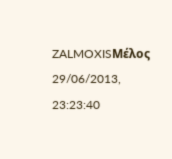ZALMOXISΜέλος
29/06/2013, 23:23:40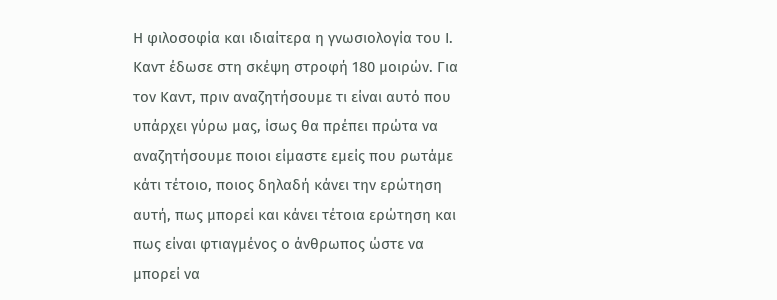Η φιλοσοφία και ιδιαίτερα η γνωσιολογία του Ι. Καντ έδωσε στη σκέψη στροφή 180 μοιρών. Για τον Καντ, πριν αναζητήσουμε τι είναι αυτό που υπάρχει γύρω μας, ίσως θα πρέπει πρώτα να αναζητήσουμε ποιοι είμαστε εμείς που ρωτάμε κάτι τέτοιο, ποιος δηλαδή κάνει την ερώτηση αυτή, πως μπορεί και κάνει τέτοια ερώτηση και πως είναι φτιαγμένος ο άνθρωπος ώστε να μπορεί να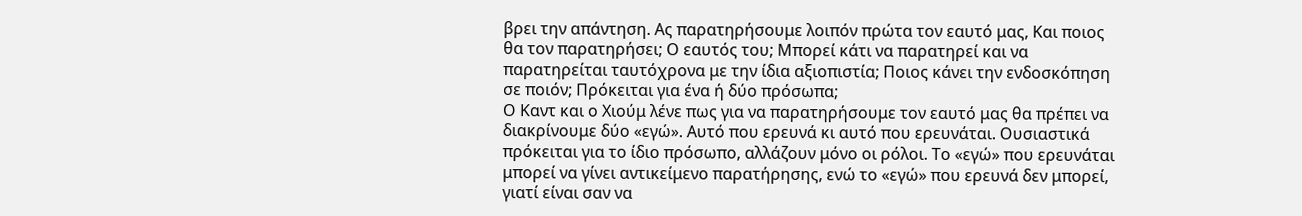βρει την απάντηση. Ας παρατηρήσουμε λοιπόν πρώτα τον εαυτό μας, Και ποιος θα τον παρατηρήσει; Ο εαυτός του; Μπορεί κάτι να παρατηρεί και να παρατηρείται ταυτόχρονα με την ίδια αξιοπιστία; Ποιος κάνει την ενδοσκόπηση σε ποιόν; Πρόκειται για ένα ή δύο πρόσωπα;
Ο Καντ και ο Χιούμ λένε πως για να παρατηρήσουμε τον εαυτό μας θα πρέπει να διακρίνουμε δύο «εγώ». Αυτό που ερευνά κι αυτό που ερευνάται. Ουσιαστικά πρόκειται για το ίδιο πρόσωπο, αλλάζουν μόνο οι ρόλοι. Το «εγώ» που ερευνάται μπορεί να γίνει αντικείμενο παρατήρησης, ενώ το «εγώ» που ερευνά δεν μπορεί, γιατί είναι σαν να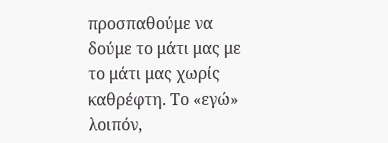προσπαθούμε να δούμε το μάτι μας με το μάτι μας χωρίς καθρέφτη. Το «εγώ» λοιπόν,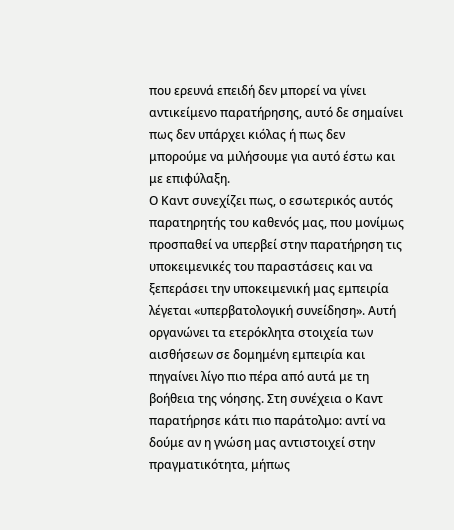που ερευνά επειδή δεν μπορεί να γίνει αντικείμενο παρατήρησης, αυτό δε σημαίνει πως δεν υπάρχει κιόλας ή πως δεν μπορούμε να μιλήσουμε για αυτό έστω και με επιφύλαξη.
Ο Καντ συνεχίζει πως, ο εσωτερικός αυτός παρατηρητής του καθενός μας, που μονίμως προσπαθεί να υπερβεί στην παρατήρηση τις υποκειμενικές του παραστάσεις και να ξεπεράσει την υποκειμενική μας εμπειρία λέγεται «υπερβατολογική συνείδηση». Αυτή οργανώνει τα ετερόκλητα στοιχεία των αισθήσεων σε δομημένη εμπειρία και πηγαίνει λίγο πιο πέρα από αυτά με τη βοήθεια της νόησης. Στη συνέχεια ο Καντ παρατήρησε κάτι πιο παράτολμο: αντί να δούμε αν η γνώση μας αντιστοιχεί στην πραγματικότητα, μήπως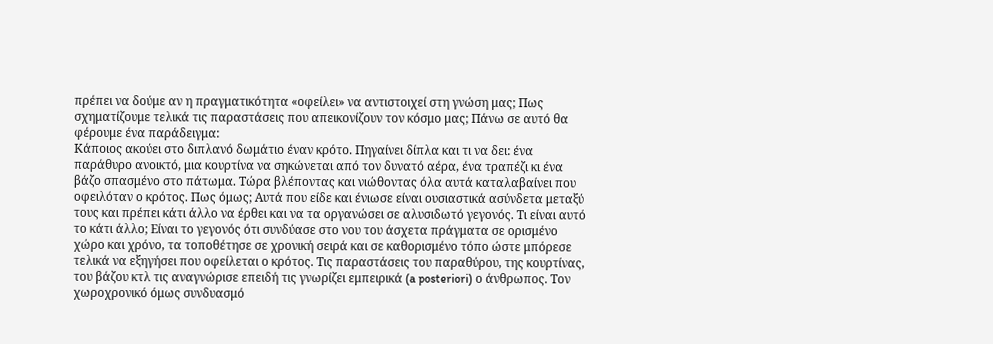πρέπει να δούμε αν η πραγματικότητα «οφείλει» να αντιστοιχεί στη γνώση μας; Πως σχηματίζουμε τελικά τις παραστάσεις που απεικονίζουν τον κόσμο μας; Πάνω σε αυτό θα φέρουμε ένα παράδειγμα:
Κάποιος ακούει στο διπλανό δωμάτιο έναν κρότο. Πηγαίνει δίπλα και τι να δει: ένα παράθυρο ανοικτό, μια κουρτίνα να σηκώνεται από τον δυνατό αέρα, ένα τραπέζι κι ένα βάζο σπασμένο στο πάτωμα. Τώρα βλέποντας και νιώθοντας όλα αυτά καταλαβαίνει που οφειλόταν ο κρότος. Πως όμως; Αυτά που είδε και ένιωσε είναι ουσιαστικά ασύνδετα μεταξύ τους και πρέπει κάτι άλλο να έρθει και να τα οργανώσει σε αλυσιδωτό γεγονός. Τι είναι αυτό το κάτι άλλο; Είναι το γεγονός ότι συνδύασε στο νου του άσχετα πράγματα σε ορισμένο χώρο και χρόνο, τα τοποθέτησε σε χρονική σειρά και σε καθορισμένο τόπο ώστε μπόρεσε τελικά να εξηγήσει που οφείλεται ο κρότος. Τις παραστάσεις του παραθύρου, της κουρτίνας, του βάζου κτλ τις αναγνώρισε επειδή τις γνωρίζει εμπειρικά (a posteriori) ο άνθρωπος. Τον χωροχρονικό όμως συνδυασμό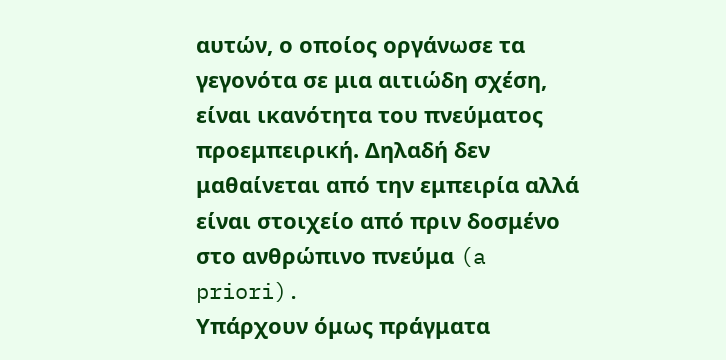αυτών, ο οποίος οργάνωσε τα γεγονότα σε μια αιτιώδη σχέση, είναι ικανότητα του πνεύματος προεμπειρική. Δηλαδή δεν μαθαίνεται από την εμπειρία αλλά είναι στοιχείο από πριν δοσμένο στο ανθρώπινο πνεύμα (a priori).
Υπάρχουν όμως πράγματα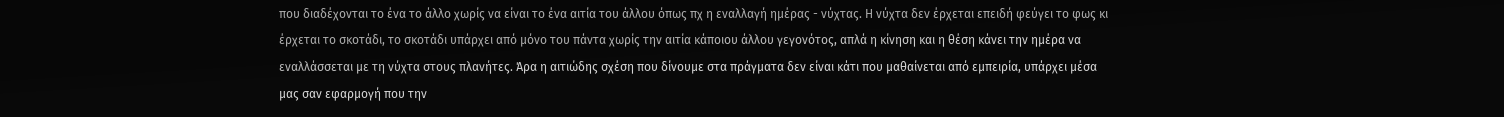που διαδέχονται το ένα το άλλο χωρίς να είναι το ένα αιτία του άλλου όπως πχ η εναλλαγή ημέρας - νύχτας. Η νύχτα δεν έρχεται επειδή φεύγει το φως κι έρχεται το σκοτάδι, το σκοτάδι υπάρχει από μόνο του πάντα χωρίς την αιτία κάποιου άλλου γεγονότος, απλά η κίνηση και η θέση κάνει την ημέρα να εναλλάσσεται με τη νύχτα στους πλανήτες. Άρα η αιτιώδης σχέση που δίνουμε στα πράγματα δεν είναι κάτι που μαθαίνεται από εμπειρία, υπάρχει μέσα μας σαν εφαρμογή που την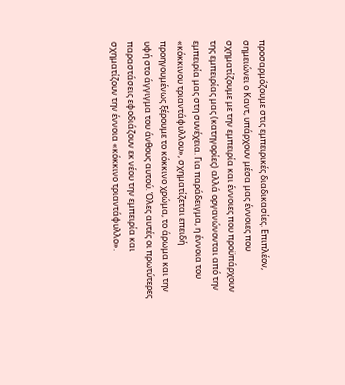προσαρμόζουμε στις εμπειρικές διαδικασίες. Επιπλέον, σημειώνει ο Καντ, υπάρχουν μέσα μας έννοιες που σχηματίζουμε με την εμπειρία και έννοιες που προϋπάρχουν της εμπειρίας μας (κατηγορίες) αλλά οργανώνονται από την εμπειρία μας στη συνέχεια. Για παράδειγμα, η έννοια του «κόκκινου τριαντάφυλλου», σχηματίζεται επειδή προηγουμένως ξέρουμε το κόκκινο χρώμα, το άρωμα και την υφή στο άγγιγμα του άνθους αυτού. Όλες αυτές οι πρωτύτερες παραστάσεις εφοδιάζουν εκ νέου την εμπειρία και σχηματίζουν την έννοια «κόκκινο τριαντάφυλλο».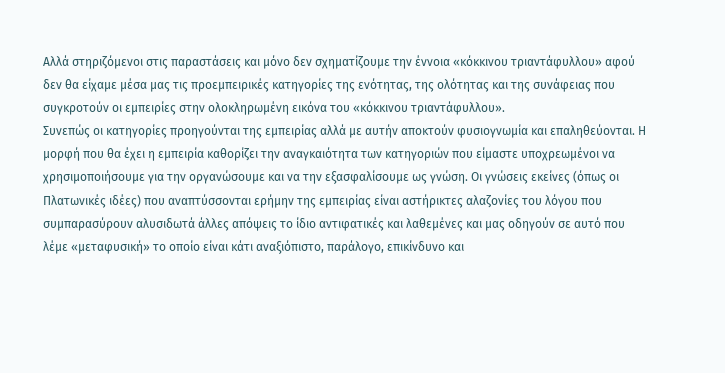Αλλά στηριζόμενοι στις παραστάσεις και μόνο δεν σχηματίζουμε την έννοια «κόκκινου τριαντάφυλλου» αφού δεν θα είχαμε μέσα μας τις προεμπειρικές κατηγορίες της ενότητας, της ολότητας και της συνάφειας που συγκροτούν οι εμπειρίες στην ολοκληρωμένη εικόνα του «κόκκινου τριαντάφυλλου».
Συνεπώς οι κατηγορίες προηγούνται της εμπειρίας αλλά με αυτήν αποκτούν φυσιογνωμία και επαληθεύονται. Η μορφή που θα έχει η εμπειρία καθορίζει την αναγκαιότητα των κατηγοριών που είμαστε υποχρεωμένοι να χρησιμοποιήσουμε για την οργανώσουμε και να την εξασφαλίσουμε ως γνώση. Οι γνώσεις εκείνες (όπως οι Πλατωνικές ιδέες) που αναπτύσσονται ερήμην της εμπειρίας είναι αστήρικτες αλαζονίες του λόγου που συμπαρασύρουν αλυσιδωτά άλλες απόψεις το ίδιο αντιφατικές και λαθεμένες και μας οδηγούν σε αυτό που λέμε «μεταφυσική» το οποίο είναι κάτι αναξιόπιστο, παράλογο, επικίνδυνο και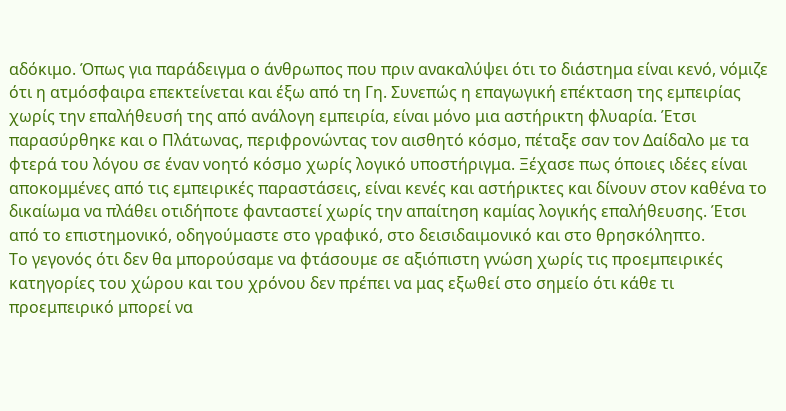αδόκιμο. Όπως για παράδειγμα ο άνθρωπος που πριν ανακαλύψει ότι το διάστημα είναι κενό, νόμιζε ότι η ατμόσφαιρα επεκτείνεται και έξω από τη Γη. Συνεπώς η επαγωγική επέκταση της εμπειρίας χωρίς την επαλήθευσή της από ανάλογη εμπειρία, είναι μόνο μια αστήρικτη φλυαρία. Έτσι παρασύρθηκε και ο Πλάτωνας, περιφρονώντας τον αισθητό κόσμο, πέταξε σαν τον Δαίδαλο με τα φτερά του λόγου σε έναν νοητό κόσμο χωρίς λογικό υποστήριγμα. Ξέχασε πως όποιες ιδέες είναι αποκομμένες από τις εμπειρικές παραστάσεις, είναι κενές και αστήρικτες και δίνουν στον καθένα το δικαίωμα να πλάθει οτιδήποτε φανταστεί χωρίς την απαίτηση καμίας λογικής επαλήθευσης. Έτσι από το επιστημονικό, οδηγούμαστε στο γραφικό, στο δεισιδαιμονικό και στο θρησκόληπτο.
Το γεγονός ότι δεν θα μπορούσαμε να φτάσουμε σε αξιόπιστη γνώση χωρίς τις προεμπειρικές κατηγορίες του χώρου και του χρόνου δεν πρέπει να μας εξωθεί στο σημείο ότι κάθε τι προεμπειρικό μπορεί να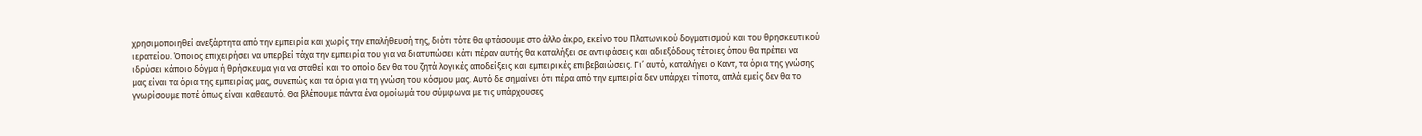χρησιμοποιηθεί ανεξάρτητα από την εμπειρία και χωρίς την επαλήθευσή της, διότι τότε θα φτάσουμε στο άλλο άκρο, εκείνο του Πλατωνικού δογματισμού και του θρησκευτικού ιερατείου. Όποιος επιχειρήσει να υπερβεί τάχα την εμπειρία του για να διατυπώσει κάτι πέραν αυτής θα καταλήξει σε αντιφάσεις και αδιεξόδους τέτοιες όπου θα πρέπει να ιδρύσει κάποιο δόγμα ή θρήσκευμα για να σταθεί και το οποίο δεν θα του ζητά λογικές αποδείξεις και εμπειρικές επιβεβαιώσεις. Γι’ αυτό, καταλήγει ο Καντ, τα όρια της γνώσης μας είναι τα όρια της εμπειρίας μας, συνεπώς και τα όρια για τη γνώση του κόσμου μας. Αυτό δε σημαίνει ότι πέρα από την εμπειρία δεν υπάρχει τίποτα, απλά εμείς δεν θα το γνωρίσουμε ποτέ όπως είναι καθεαυτό. Θα βλέπουμε πάντα ένα ομοίωμά του σύμφωνα με τις υπάρχουσες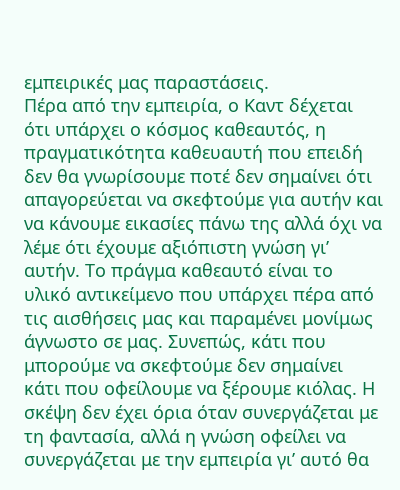εμπειρικές μας παραστάσεις.
Πέρα από την εμπειρία, ο Καντ δέχεται ότι υπάρχει ο κόσμος καθεαυτός, η πραγματικότητα καθευαυτή που επειδή δεν θα γνωρίσουμε ποτέ δεν σημαίνει ότι απαγορεύεται να σκεφτούμε για αυτήν και να κάνουμε εικασίες πάνω της αλλά όχι να λέμε ότι έχουμε αξιόπιστη γνώση γι’ αυτήν. Το πράγμα καθεαυτό είναι το υλικό αντικείμενο που υπάρχει πέρα από τις αισθήσεις μας και παραμένει μονίμως άγνωστο σε μας. Συνεπώς, κάτι που μπορούμε να σκεφτούμε δεν σημαίνει κάτι που οφείλουμε να ξέρουμε κιόλας. Η σκέψη δεν έχει όρια όταν συνεργάζεται με τη φαντασία, αλλά η γνώση οφείλει να συνεργάζεται με την εμπειρία γι’ αυτό θα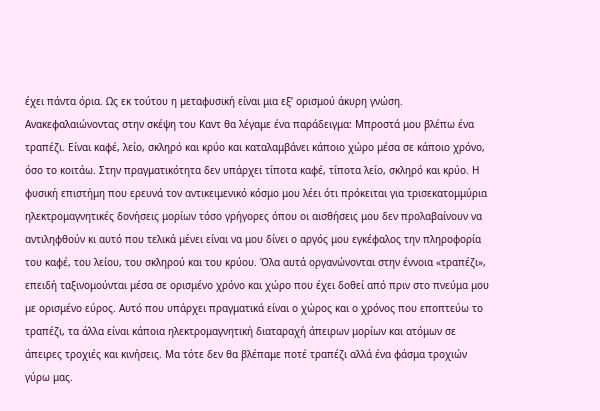έχει πάντα όρια. Ως εκ τούτου η μεταφυσική είναι μια εξ’ ορισμού άκυρη γνώση.
Ανακεφαλαιώνοντας στην σκέψη του Καντ θα λέγαμε ένα παράδειγμα: Μπροστά μου βλέπω ένα τραπέζι. Είναι καφέ, λείο, σκληρό και κρύο και καταλαμβάνει κάποιο χώρο μέσα σε κάποιο χρόνο, όσο το κοιτάω. Στην πραγματικότητα δεν υπάρχει τίποτα καφέ, τίποτα λείο, σκληρό και κρύο. Η φυσική επιστήμη που ερευνά τον αντικειμενικό κόσμο μου λέει ότι πρόκειται για τρισεκατομμύρια ηλεκτρομαγνητικές δονήσεις μορίων τόσο γρήγορες όπου οι αισθήσεις μου δεν προλαβαίνουν να αντιληφθούν κι αυτό που τελικά μένει είναι να μου δίνει ο αργός μου εγκέφαλος την πληροφορία του καφέ, του λείου, του σκληρού και του κρύου. Όλα αυτά οργανώνονται στην έννοια «τραπέζι», επειδή ταξινομούνται μέσα σε ορισμένο χρόνο και χώρο που έχει δοθεί από πριν στο πνεύμα μου με ορισμένο εύρος. Αυτό που υπάρχει πραγματικά είναι ο χώρος και ο χρόνος που εποπτεύω το τραπέζι, τα άλλα είναι κάποια ηλεκτρομαγνητική διαταραχή άπειρων μορίων και ατόμων σε άπειρες τροχιές και κινήσεις. Μα τότε δεν θα βλέπαμε ποτέ τραπέζι αλλά ένα φάσμα τροχιών γύρω μας.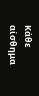Κάθε αίσθημα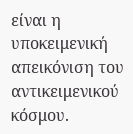είναι η υποκειμενική απεικόνιση του αντικειμενικού κόσμου.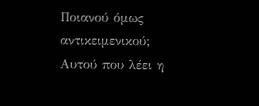Ποιανού όμως αντικειμενικού; Αυτού που λέει η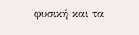φυσική και τα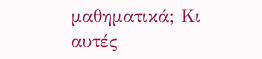μαθηματικά; Κι αυτές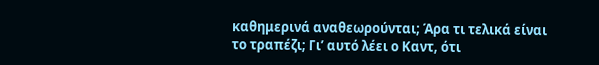καθημερινά αναθεωρούνται; Άρα τι τελικά είναι το τραπέζι; Γι’ αυτό λέει ο Καντ, ότι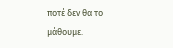ποτέ δεν θα το μάθουμε.